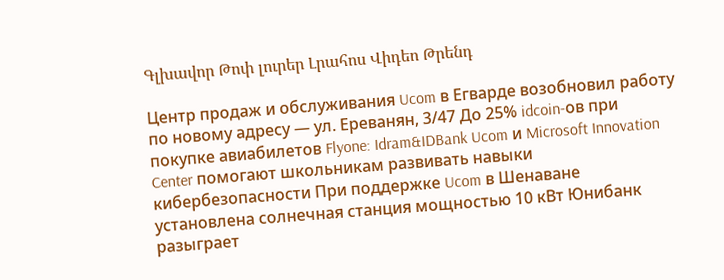Գլխավոր Թոփ լուրեր Լրահոս Վիդեո Թրենդ

Центр продаж и обслуживания Ucom в Егварде возобновил работу по новому адресу — ул. Ереванян, 3/47 До 25% idcoin-ов при покупке авиабилетов Flyone: Idram&IDBank Ucom и Microsoft Innovation Center помогают школьникам развивать навыки кибербезопасности При поддержке Ucom в Шенаване установлена солнечная станция мощностью 10 кВт Юнибанк разыграет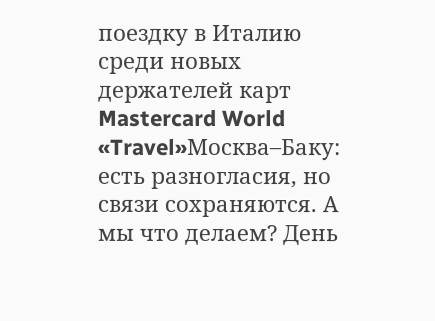поездку в Италию среди новых держателей карт Mastercard World «Travel»Москва–Баку: есть разногласия, но связи сохраняются. А мы что делаем? День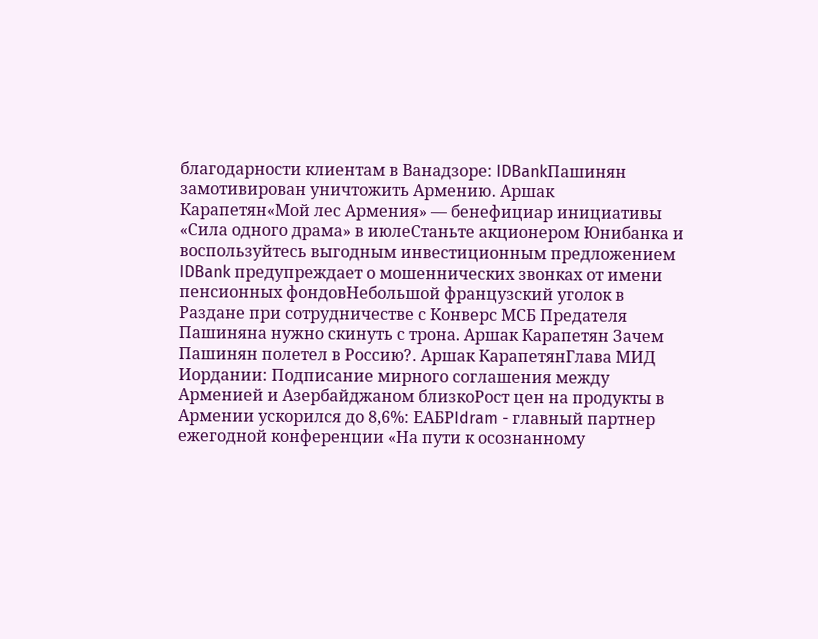благодарности клиентам в Ванадзоре: IDBankПашинян замотивирован уничтожить Армению․ Аршак Карапетян«Мой лес Армения» — бенефициар инициативы «Сила одного драма» в июлеСтаньте акционером Юнибанка и воспользуйтесь выгодным инвестиционным предложением IDBank предупреждает о мошеннических звонках от имени пенсионных фондовНебольшой французский уголок в Раздане при сотрудничестве с Конверс МСБ Предателя Пашиняна нужно скинуть с трона. Аршак Карапетян Зачем Пашинян полетел в Россию?․ Аршак КарапетянГлава МИД Иордании: Подписание мирного соглашения между Арменией и Азербайджаном близкоРост цен на продукты в Армении ускорился до 8,6%: ЕАБРIdram - главный партнер ежегодной конференции «На пути к осознанному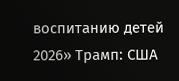воспитанию детей 2026» Трамп: США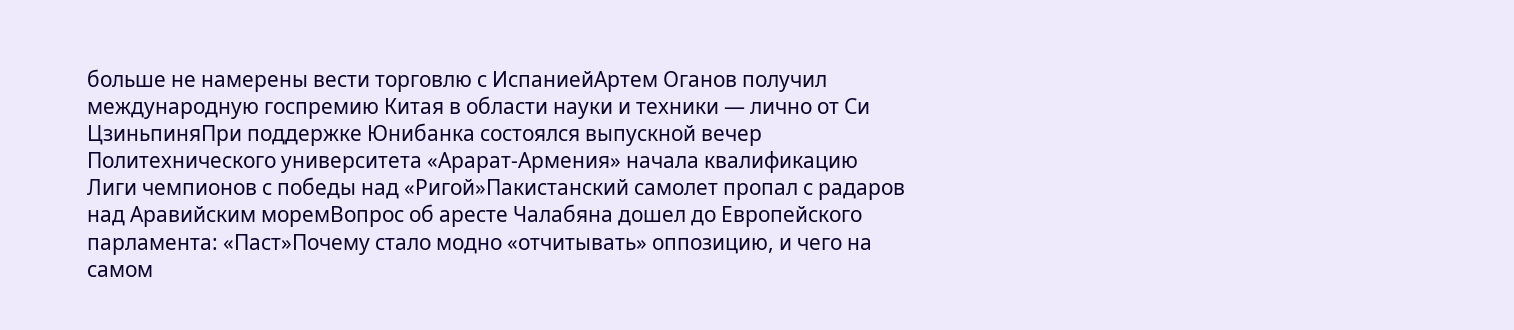больше не намерены вести торговлю с ИспаниейАртем Оганов получил международную госпремию Китая в области науки и техники — лично от Си ЦзиньпиняПри поддержке Юнибанка состоялся выпускной вечер Политехнического университета «Арарат‑Армения» начала квалификацию Лиги чемпионов с победы над «Ригой»Пакистанский самолет пропал с радаров над Аравийским моремВопрос об аресте Чалабяна дошел до Европейского парламента: «Паст»Почему стало модно «отчитывать» оппозицию, и чего на самом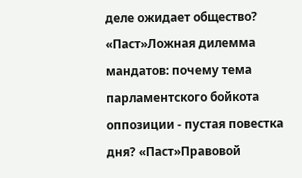деле ожидает общество? «Паст»Ложная дилемма мандатов: почему тема парламентского бойкота оппозиции - пустая повестка дня? «Паст»Правовой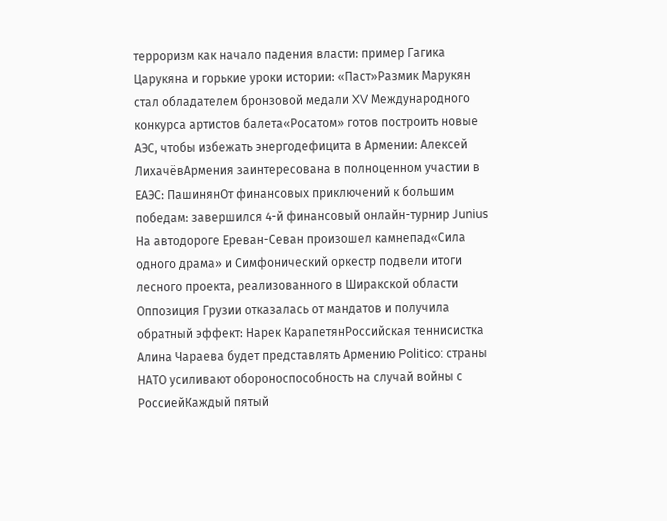терроризм как начало падения власти: пример Гагика Царукяна и горькие уроки истории: «Паст»Размик Марукян стал обладателем бронзовой медали XV Международного конкурса артистов балета«Росатом» готов построить новые АЭС, чтобы избежать энергодефицита в Армении: Алексей ЛихачёвАрмения заинтересована в полноценном участии в ЕАЭС: ПашинянОт финансовых приключений к большим победам: завершился 4-й финансовый онлайн-турнир Junius На автодороге Ереван-Севан произошел камнепад«Сила одного драма» и Симфонический оркестр подвели итоги лесного проекта, реализованного в Ширакской области Оппозиция Грузии отказалась от мандатов и получила обратный эффект: Нарек КарапетянРоссийская теннисистка Алина Чараева будет представлять Армению Politico: страны НАТО усиливают обороноспособность на случай войны с РоссиейКаждый пятый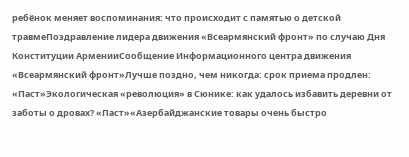ребёнок меняет воспоминания: что происходит с памятью о детской травмеПоздравление лидера движения «Всеармянский фронт» по случаю Дня Конституции АрменииСообщение Информационного центра движения «Всеармянский фронт»Лучше поздно, чем никогда: срок приема продлен: «Паст»Экологическая «революция» в Сюнике: как удалось избавить деревни от заботы о дровах? «Паст»«Азербайджанские товары очень быстро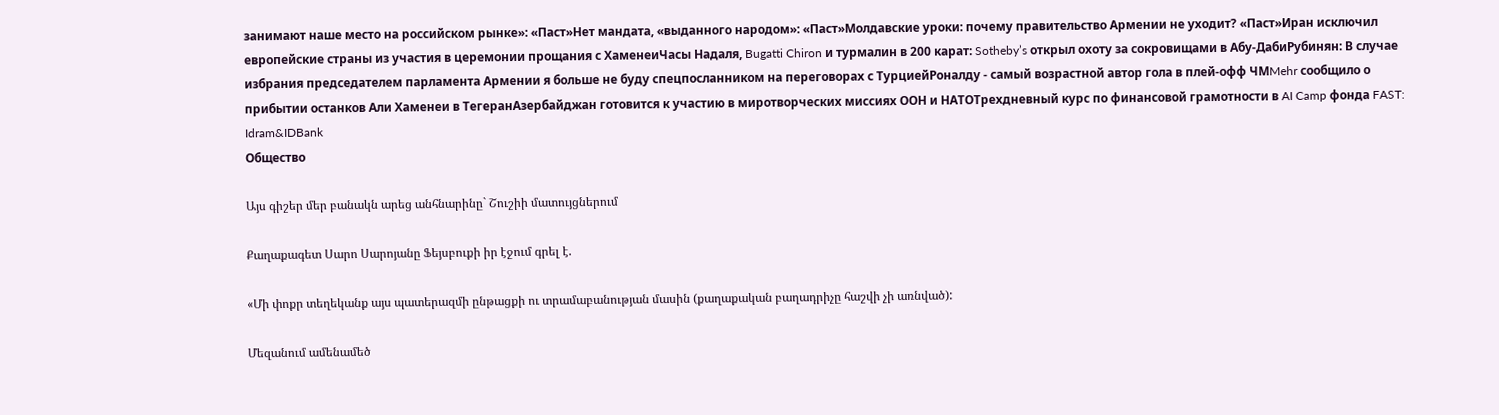занимают наше место на российском рынке»: «Паст»Нет мандата, «выданного народом»: «Паст»Молдавские уроки: почему правительство Армении не уходит? «Паст»Иран исключил европейские страны из участия в церемонии прощания с ХаменеиЧасы Надаля, Bugatti Chiron и турмалин в 200 карат: Sotheby’s открыл охоту за сокровищами в Абу-ДабиРубинян: В случае избрания председателем парламента Армении я больше не буду спецпосланником на переговорах с ТурциейРоналду - самый возрастной автор гола в плей-офф ЧМMehr сообщило о прибытии останков Али Хаменеи в ТегеранАзербайджан готовится к участию в миротворческих миссиях ООН и НАТОТрехдневный курс по финансовой грамотности в AI Camp фонда FAST: Idram&IDBank
Общество

Այս գիշեր մեր բանակն արեց անհնարինը` Շուշիի մատույցներում

Քաղաքագետ Սարո Սարոյանը Ֆեյսբուքի իր էջում գրել է.

«Մի փոքր տեղեկանք այս պատերազմի ընթացքի ու տրամաբանության մասին (քաղաքական բաղադրիչը հաշվի չի առնված):

Մեզանում ամենամեծ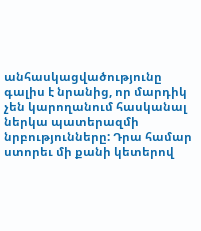անհասկացվածությունը գալիս է նրանից, որ մարդիկ չեն կարողանում հասկանալ ներկա պատերազմի նրբությունները: Դրա համար ստորեւ մի քանի կետերով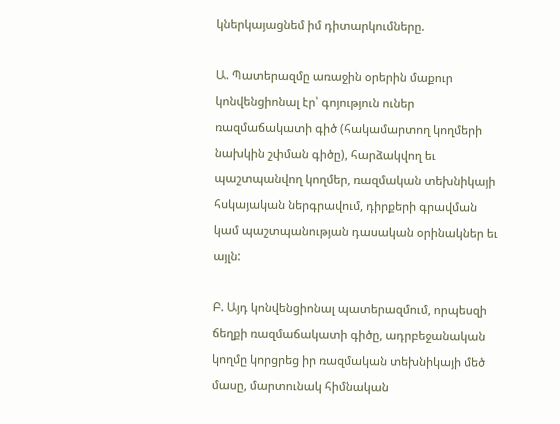կներկայացնեմ իմ դիտարկումները.

Ա. Պատերազմը առաջին օրերին մաքուր կոնվենցիոնալ էր՝ գոյություն ուներ ռազմաճակատի գիծ (հակամարտող կողմերի նախկին շփման գիծը), հարձակվող եւ պաշտպանվող կողմեր, ռազմական տեխնիկայի հսկայական ներգրավում, դիրքերի գրավման կամ պաշտպանության դասական օրինակներ եւ այլն:

Բ. Այդ կոնվենցիոնալ պատերազմում, որպեսզի ճեղքի ռազմաճակատի գիծը, ադրբեջանական կողմը կորցրեց իր ռազմական տեխնիկայի մեծ մասը, մարտունակ հիմնական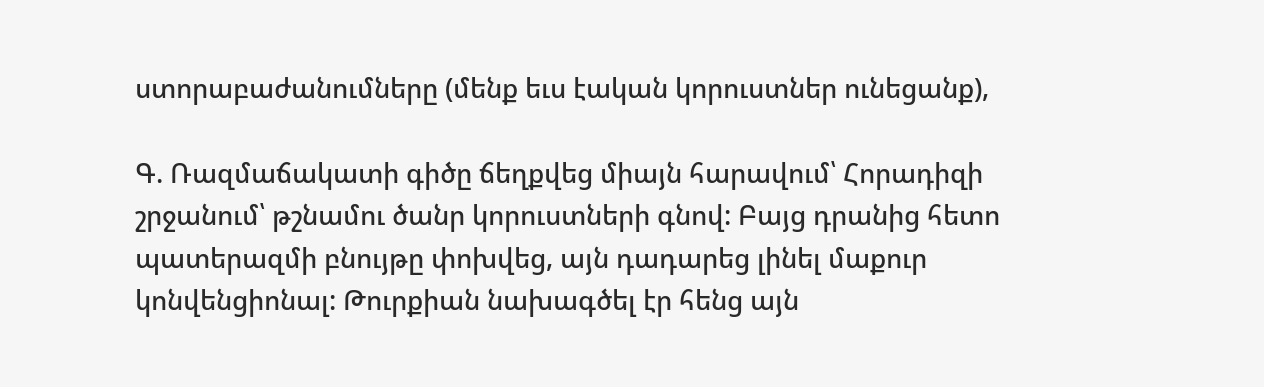ստորաբաժանումները (մենք եւս էական կորուստներ ունեցանք),

Գ. Ռազմաճակատի գիծը ճեղքվեց միայն հարավում՝ Հորադիզի շրջանում՝ թշնամու ծանր կորուստների գնով: Բայց դրանից հետո պատերազմի բնույթը փոխվեց, այն դադարեց լինել մաքուր կոնվենցիոնալ: Թուրքիան նախագծել էր հենց այն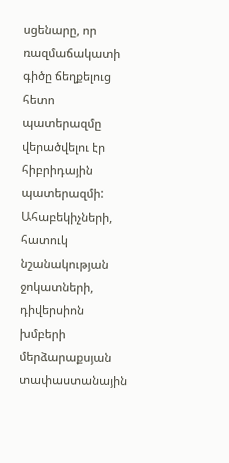սցենարը, որ ռազմաճակատի գիծը ճեղքելուց հետո պատերազմը վերածվելու էր հիբրիդային պատերազմի: Ահաբեկիչների, հատուկ նշանակության ջոկատների, դիվերսիոն խմբերի մերձարաքսյան տափաստանային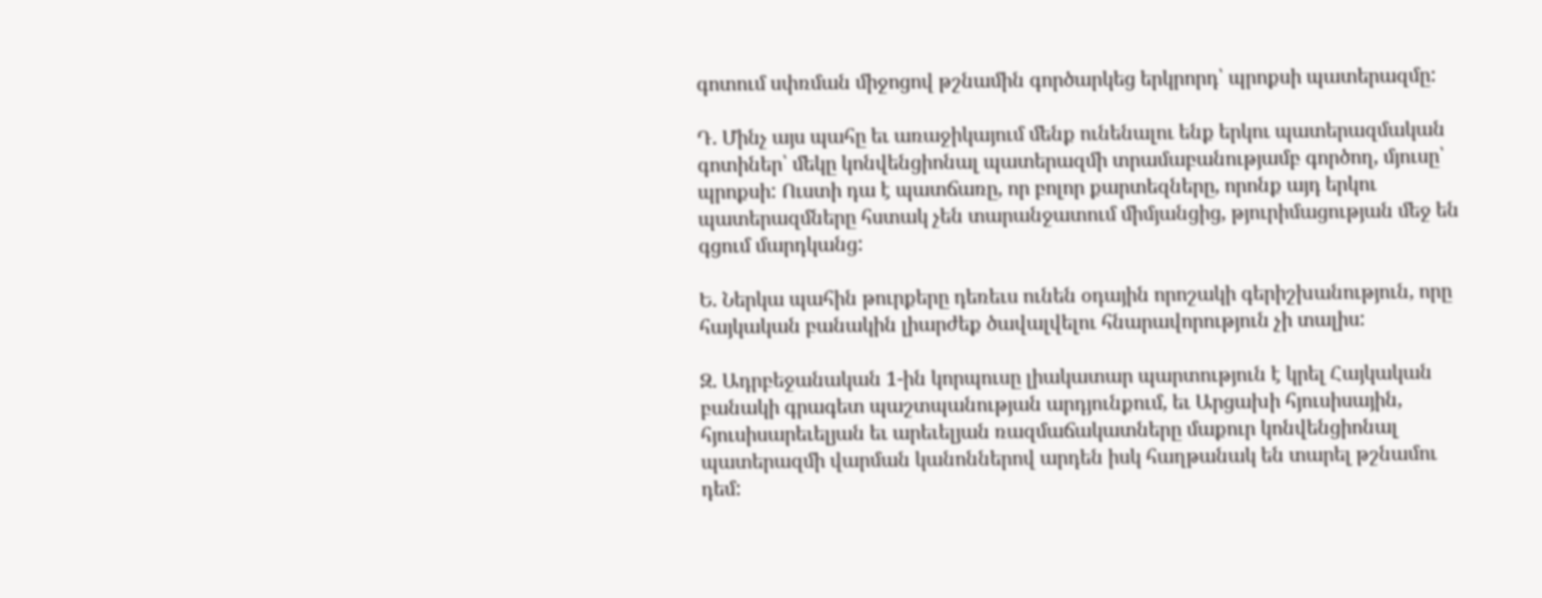գոտում սփռման միջոցով թշնամին գործարկեց երկրորդ՝ պրոքսի պատերազմը:

Դ. Մինչ այս պահը եւ առաջիկայում մենք ունենալու ենք երկու պատերազմական գոտիներ՝ մեկը կոնվենցիոնալ պատերազմի տրամաբանությամբ գործող, մյուսը՝ պրոքսի: Ուստի դա է պատճառը, որ բոլոր քարտեզները, որոնք այդ երկու պատերազմները հստակ չեն տարանջատում միմյանցից, թյուրիմացության մեջ են գցում մարդկանց:

Ե. Ներկա պահին թուրքերը դեռեւս ունեն օդային որոշակի գերիշխանություն, որը հայկական բանակին լիարժեք ծավալվելու հնարավորություն չի տալիս:

Զ. Ադրբեջանական 1-ին կորպուսը լիակատար պարտություն է կրել Հայկական բանակի գրագետ պաշտպանության արդյունքում, եւ Արցախի հյուսիսային, հյուսիսարեւելյան եւ արեւելյան ռազմաճակատները մաքուր կոնվենցիոնալ պատերազմի վարման կանոններով արդեն իսկ հաղթանակ են տարել թշնամու դեմ: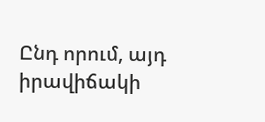Ընդ որում, այդ իրավիճակի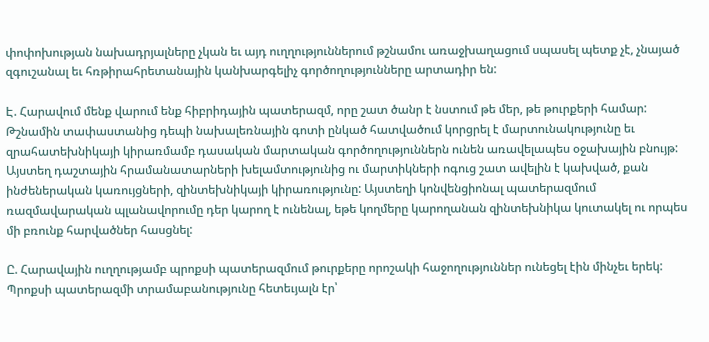փոփոխության նախադրյալները չկան եւ այդ ուղղություններում թշնամու առաջխաղացում սպասել պետք չէ, չնայած զգուշանալ եւ հռթիրահրետանային կանխարգելիչ գործողությունները արտադիր են:

Է. Հարավում մենք վարում ենք հիբրիդային պատերազմ, որը շատ ծանր է նստում թե մեր, թե թուրքերի համար: Թշնամին տափաստանից դեպի նախալեռնային գոտի ընկած հատվածում կորցրել է մարտունակությունը եւ զրահատեխնիկայի կիրառմամբ դասական մարտական գործողություններն ունեն առավելապես օջախային բնույթ: Այստեղ դաշտային հրամանատարների խելամտությունից ու մարտիկների ոգուց շատ ավելին է կախված, քան ինժեներական կառույցների, զինտեխնիկայի կիրառությունը: Այստեղի կոնվենցիոնալ պատերազմում ռազմավարական պլանավորումը դեր կարող է ունենալ, եթե կողմերը կարողանան զինտեխնիկա կուտակել ու որպես մի բռունք հարվածներ հասցնել:

Ը. Հարավային ուղղությամբ պրոքսի պատերազմում թուրքերը որոշակի հաջողություններ ունեցել էին մինչեւ երեկ: Պրոքսի պատերազմի տրամաբանությունը հետեւյալն էր՝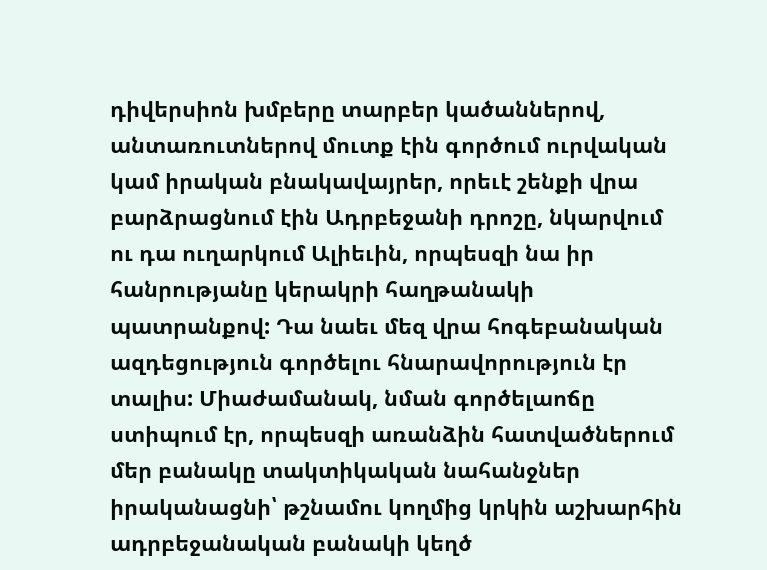դիվերսիոն խմբերը տարբեր կածաններով, անտառուտներով մուտք էին գործում ուրվական կամ իրական բնակավայրեր, որեւէ շենքի վրա բարձրացնում էին Ադրբեջանի դրոշը, նկարվում ու դա ուղարկում Ալիեւին, որպեսզի նա իր հանրությանը կերակրի հաղթանակի պատրանքով: Դա նաեւ մեզ վրա հոգեբանական ազդեցություն գործելու հնարավորություն էր տալիս: Միաժամանակ, նման գործելաոճը ստիպում էր, որպեսզի առանձին հատվածներում մեր բանակը տակտիկական նահանջներ իրականացնի՝ թշնամու կողմից կրկին աշխարհին ադրբեջանական բանակի կեղծ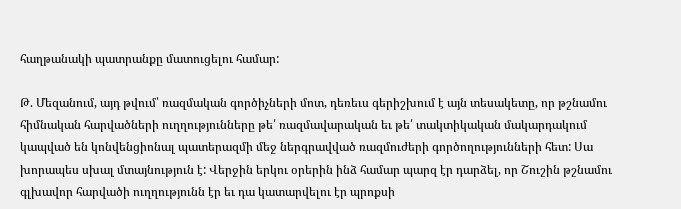հաղթանակի պատրանքը մատուցելու համար:

Թ. Մեզանում, այդ թվում՝ ռազմական գործիչների մոտ, դեռեւս գերիշխում է այն տեսակետը, որ թշնամու հիմնական հարվածների ուղղությունները թե՛ ռազմավարական եւ թե՛ տակտիկական մակարդակում կապված են կոնվենցիոնալ պատերազմի մեջ ներգրավված ռազմուժերի գործողությունների հետ: Սա խորապես սխալ մտայնություն է: Վերջին երկու օրերին ինձ համար պարզ էր դարձել, որ Շուշին թշնամու գլխավոր հարվածի ուղղությունն էր եւ դա կատարվելու էր պրոքսի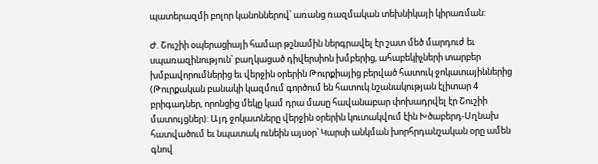պատերազմի բոլոր կանոններով՝ առանց ռազմական տեխնիկայի կիրառման:

Ժ. Շուշիի օպերացիայի համար թշնամին ներգրավել էր շատ մեծ մարդուժ եւ սպառազինություն՝ բաղկացած դիվերսիոն խմբերից, ահաբեկիչների տարբեր խմբավորումներից եւ վերջին օրերին Թուրքիայից բերված հատուկ ջոկատայիններից (Թուրքական բանակի կազմում գործում են հատուկ նշանակության էլիտար 4 բրիգադներ, որոնցից մեկը կամ դրա մասը հավանաբար փոխադրվել էր Շուշիի մատույցներ): Այդ ջոկատները վերջին օրերին կուտակվում էին Խծաբերդ-Սղնախ հատվածում եւ նպատակ ունեին այսօր՝ Կարսի անկման խորհրդանշական օրը ամեն գնով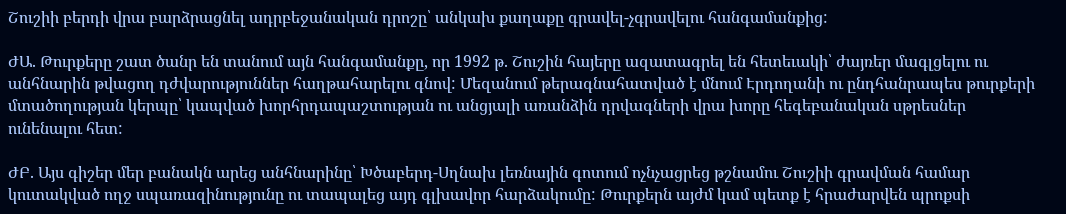Շուշիի բերդի վրա բարձրացնել ադրբեջանական դրոշը՝ անկախ քաղաքը գրավել-չգրավելու հանգամանքից:

ԺԱ. Թուրքերը շատ ծանր են տանում այն հանգամանքը, որ 1992 թ. Շուշին հայերը ազատագրել են հետեւակի՝ ժայռեր մագլցելու ու անհնարին թվացող դժվարություններ հաղթահարելու գնով: Մեզանում թերագնահատված է մնում Էրդողանի ու ընդհանրապես թուրքերի մտածողության կերպը՝ կապված խորհրդապաշտության ու անցյալի առանձին դրվագների վրա խորը հեգեբանական սթրեսներ ունենալու հետ:

ԺԲ. Այս գիշեր մեր բանակն արեց անհնարինը՝ Խծաբերդ-Սղնախ լեռնային գոտում ոչնչացրեց թշնամու Շուշիի գրավման համար կուտակված ողջ սպառազինությունը ու տապալեց այդ գլխավոր հարձակումը: Թուրքերն այժմ կամ պետք է հրաժարվեն պրոքսի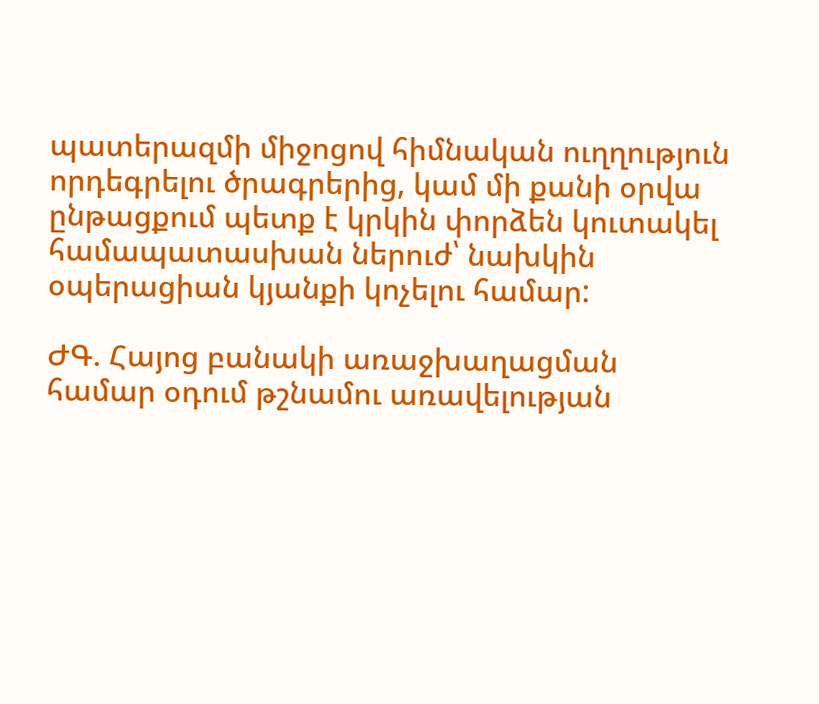պատերազմի միջոցով հիմնական ուղղություն որդեգրելու ծրագրերից, կամ մի քանի օրվա ընթացքում պետք է կրկին փորձեն կուտակել համապատասխան ներուժ՝ նախկին օպերացիան կյանքի կոչելու համար:

ԺԳ. Հայոց բանակի առաջխաղացման համար օդում թշնամու առավելության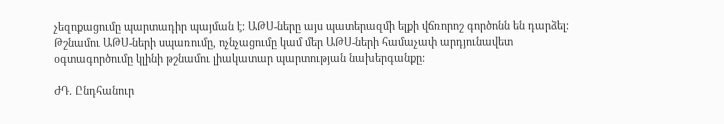չեզոքացումը պարտադիր պայման է: ԱԹՍ-ները այս պատերազմի ելքի վճռորոշ գործոնն են դարձել: Թշնամու ԱԹՍ-ների սպառումը, ոչնչացումը կամ մեր ԱԹՍ-ների համաչափ արդյունավետ օգտագործումը կլինի թշնամու լիակատար պարտության նախերգանքը:

ԺԴ. Ընդհանուր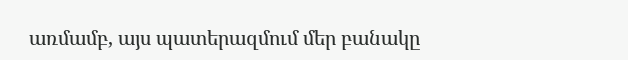առմամբ, այս պատերազմում մեր բանակը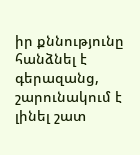իր քննությունը հանձնել է գերազանց, շարունակում է լինել շատ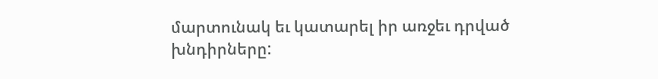մարտունակ եւ կատարել իր առջեւ դրված խնդիրները: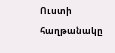Ուստի հաղթանակը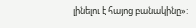լինելու է հայոց բանակինը»: